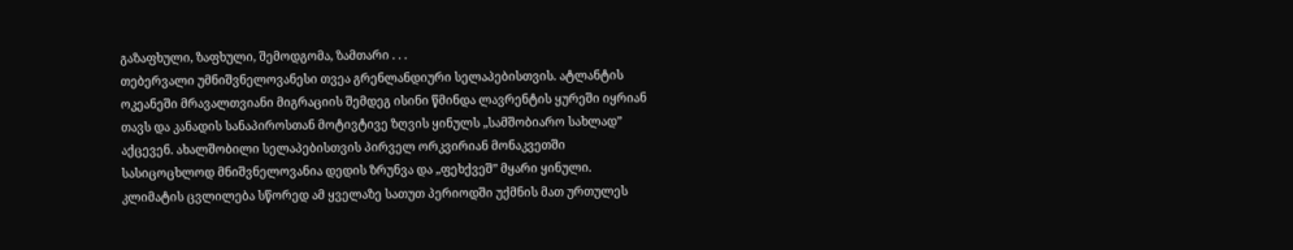გაზაფხული, ზაფხული, შემოდგომა, ზამთარი . . .
თებერვალი უმნიშვნელოვანესი თვეა გრენლანდიური სელაპებისთვის. ატლანტის ოკეანეში მრავალთვიანი მიგრაციის შემდეგ ისინი წმინდა ლავრენტის ყურეში იყრიან თავს და კანადის სანაპიროსთან მოტივტივე ზღვის ყინულს „სამშობიარო სახლად” აქცევენ. ახალშობილი სელაპებისთვის პირველ ორკვირიან მონაკვეთში სასიცოცხლოდ მნიშვნელოვანია დედის ზრუნვა და „ფეხქვეშ” მყარი ყინული. კლიმატის ცვლილება სწორედ ამ ყველაზე სათუთ პერიოდში უქმნის მათ ურთულეს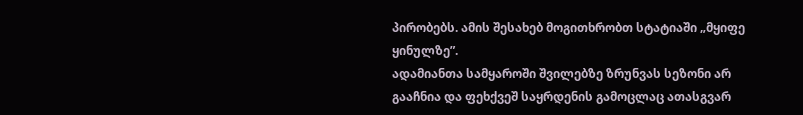პირობებს. ამის შესახებ მოგითხრობთ სტატიაში „მყიფე ყინულზე”.
ადამიანთა სამყაროში შვილებზე ზრუნვას სეზონი არ გააჩნია და ფეხქვეშ საყრდენის გამოცლაც ათასგვარ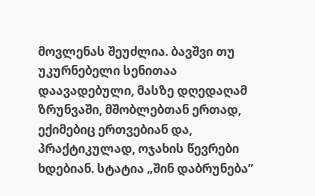მოვლენას შეუძლია. ბავშვი თუ უკურნებელი სენითაა დაავადებული, მასზე დღედაღამ ზრუნვაში, მშობლებთან ერთად, ექიმებიც ერთვებიან და, პრაქტიკულად, ოჯახის წევრები ხდებიან. სტატია „შინ დაბრუნება”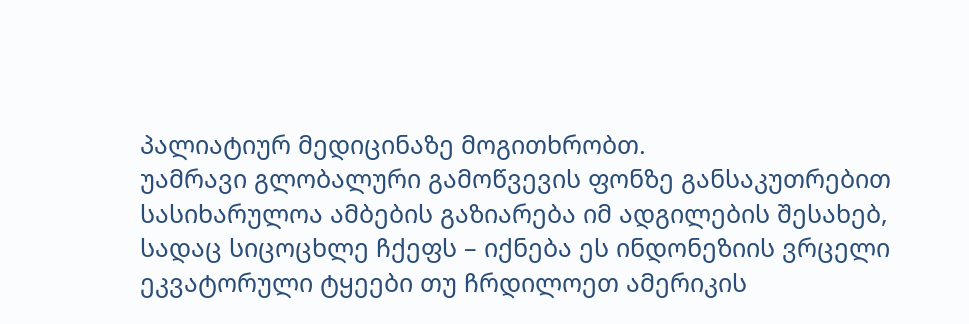პალიატიურ მედიცინაზე მოგითხრობთ.
უამრავი გლობალური გამოწვევის ფონზე განსაკუთრებით სასიხარულოა ამბების გაზიარება იმ ადგილების შესახებ, სადაც სიცოცხლე ჩქეფს – იქნება ეს ინდონეზიის ვრცელი ეკვატორული ტყეები თუ ჩრდილოეთ ამერიკის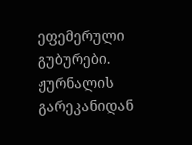ეფემერული გუბურები.
ჟურნალის გარეკანიდან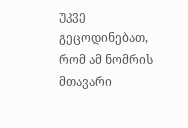უკვე გეცოდინებათ, რომ ამ ნომრის მთავარი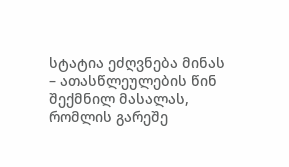სტატია ეძღვნება მინას – ათასწლეულების წინ შექმნილ მასალას, რომლის გარეშე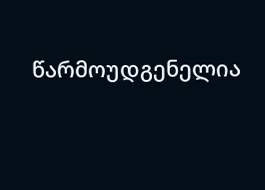წარმოუდგენელია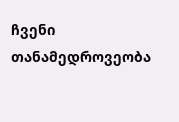ჩვენი თანამედროვეობა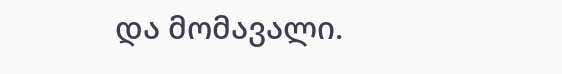და მომავალი.